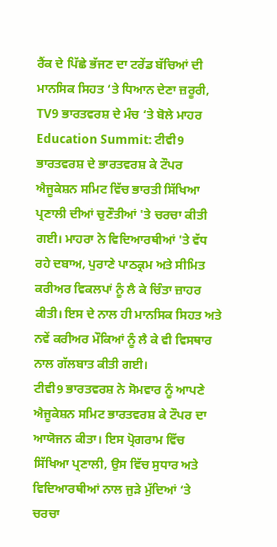ਰੈਂਕ ਦੇ ਪਿੱਛੇ ਭੱਜਣ ਦਾ ਟਰੇਂਡ ਬੱਚਿਆਂ ਦੀ ਮਾਨਸਿਕ ਸਿਹਤ ‘ਤੇ ਧਿਆਨ ਦੇਣਾ ਜ਼ਰੂਰੀ, TV9 ਭਾਰਤਵਰਸ਼ ਦੇ ਮੰਚ ‘ਤੇ ਬੋਲੇ ਮਾਹਰ
Education Summit: ਟੀਵੀ9 ਭਾਰਤਵਰਸ਼ ਦੇ ਭਾਰਤਵਰਸ਼ ਕੇ ਟੌਪਰ ਐਜੂਕੇਸ਼ਨ ਸਮਿਟ ਵਿੱਚ ਭਾਰਤੀ ਸਿੱਖਿਆ ਪ੍ਰਣਾਲੀ ਦੀਆਂ ਚੁਣੌਤੀਆਂ 'ਤੇ ਚਰਚਾ ਕੀਤੀ ਗਈ। ਮਾਹਰਾ ਨੇ ਵਿਦਿਆਰਥੀਆਂ 'ਤੇ ਵੱਧ ਰਹੇ ਦਬਾਅ, ਪੁਰਾਣੇ ਪਾਠਕ੍ਰਮ ਅਤੇ ਸੀਮਿਤ ਕਰੀਅਰ ਵਿਕਲਪਾਂ ਨੂੰ ਲੈ ਕੇ ਚਿੰਤਾ ਜ਼ਾਹਰ ਕੀਤੀ। ਇਸ ਦੇ ਨਾਲ ਹੀ ਮਾਨਸਿਕ ਸਿਹਤ ਅਤੇ ਨਵੇਂ ਕਰੀਅਰ ਮੌਕਿਆਂ ਨੂੰ ਲੈ ਕੇ ਵੀ ਵਿਸਥਾਰ ਨਾਲ ਗੱਲਬਾਤ ਕੀਤੀ ਗਈ।
ਟੀਵੀ9 ਭਾਰਤਵਰਸ਼ ਨੇ ਸੋਮਵਾਰ ਨੂੰ ਆਪਣੇ ਐਜੂਕੇਸ਼ਨ ਸਮਿਟ ਭਾਰਤਵਰਸ਼ ਕੇ ਟੌਪਰ ਦਾ ਆਯੋਜਨ ਕੀਤਾ। ਇਸ ਪ੍ਰੋਗਰਾਮ ਵਿੱਚ ਸਿੱਖਿਆ ਪ੍ਰਣਾਲੀ, ਉਸ ਵਿੱਚ ਸੁਧਾਰ ਅਤੇ ਵਿਦਿਆਰਥੀਆਂ ਨਾਲ ਜੁੜੇ ਮੁੱਦਿਆਂ ‘ਤੇ ਚਰਚਾ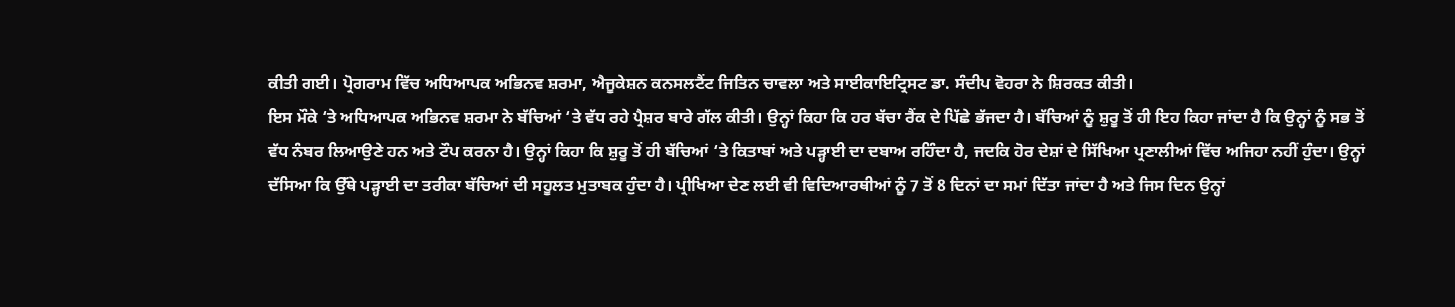ਕੀਤੀ ਗਈ। ਪ੍ਰੋਗਰਾਮ ਵਿੱਚ ਅਧਿਆਪਕ ਅਭਿਨਵ ਸ਼ਰਮਾ, ਐਜੂਕੇਸ਼ਨ ਕਨਸਲਟੈਂਟ ਜਿਤਿਨ ਚਾਵਲਾ ਅਤੇ ਸਾਈਕਾਇਟ੍ਰਿਸਟ ਡਾ. ਸੰਦੀਪ ਵੋਹਰਾ ਨੇ ਸ਼ਿਰਕਤ ਕੀਤੀ।
ਇਸ ਮੌਕੇ ‘ਤੇ ਅਧਿਆਪਕ ਅਭਿਨਵ ਸ਼ਰਮਾ ਨੇ ਬੱਚਿਆਂ ‘ਤੇ ਵੱਧ ਰਹੇ ਪ੍ਰੈਸ਼ਰ ਬਾਰੇ ਗੱਲ ਕੀਤੀ। ਉਨ੍ਹਾਂ ਕਿਹਾ ਕਿ ਹਰ ਬੱਚਾ ਰੈਂਕ ਦੇ ਪਿੱਛੇ ਭੱਜਦਾ ਹੈ। ਬੱਚਿਆਂ ਨੂੰ ਸ਼ੁਰੂ ਤੋਂ ਹੀ ਇਹ ਕਿਹਾ ਜਾਂਦਾ ਹੈ ਕਿ ਉਨ੍ਹਾਂ ਨੂੰ ਸਭ ਤੋਂ ਵੱਧ ਨੰਬਰ ਲਿਆਉਣੇ ਹਨ ਅਤੇ ਟੌਪ ਕਰਨਾ ਹੈ। ਉਨ੍ਹਾਂ ਕਿਹਾ ਕਿ ਸ਼ੁਰੂ ਤੋਂ ਹੀ ਬੱਚਿਆਂ ‘ਤੇ ਕਿਤਾਬਾਂ ਅਤੇ ਪੜ੍ਹਾਈ ਦਾ ਦਬਾਅ ਰਹਿੰਦਾ ਹੈ, ਜਦਕਿ ਹੋਰ ਦੇਸ਼ਾਂ ਦੇ ਸਿੱਖਿਆ ਪ੍ਰਣਾਲੀਆਂ ਵਿੱਚ ਅਜਿਹਾ ਨਹੀਂ ਹੁੰਦਾ। ਉਨ੍ਹਾਂ ਦੱਸਿਆ ਕਿ ਉੱਥੇ ਪੜ੍ਹਾਈ ਦਾ ਤਰੀਕਾ ਬੱਚਿਆਂ ਦੀ ਸਹੂਲਤ ਮੁਤਾਬਕ ਹੁੰਦਾ ਹੈ। ਪ੍ਰੀਖਿਆ ਦੇਣ ਲਈ ਵੀ ਵਿਦਿਆਰਥੀਆਂ ਨੂੰ 7 ਤੋਂ 8 ਦਿਨਾਂ ਦਾ ਸਮਾਂ ਦਿੱਤਾ ਜਾਂਦਾ ਹੈ ਅਤੇ ਜਿਸ ਦਿਨ ਉਨ੍ਹਾਂ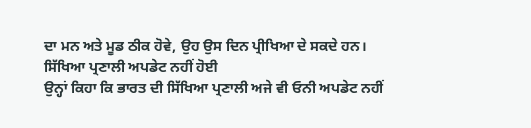ਦਾ ਮਨ ਅਤੇ ਮੂਡ ਠੀਕ ਹੋਵੇ, ਉਹ ਉਸ ਦਿਨ ਪ੍ਰੀਖਿਆ ਦੇ ਸਕਦੇ ਹਨ।
ਸਿੱਖਿਆ ਪ੍ਰਣਾਲੀ ਅਪਡੇਟ ਨਹੀਂ ਹੋਈ
ਉਨ੍ਹਾਂ ਕਿਹਾ ਕਿ ਭਾਰਤ ਦੀ ਸਿੱਖਿਆ ਪ੍ਰਣਾਲੀ ਅਜੇ ਵੀ ਓਨੀ ਅਪਡੇਟ ਨਹੀਂ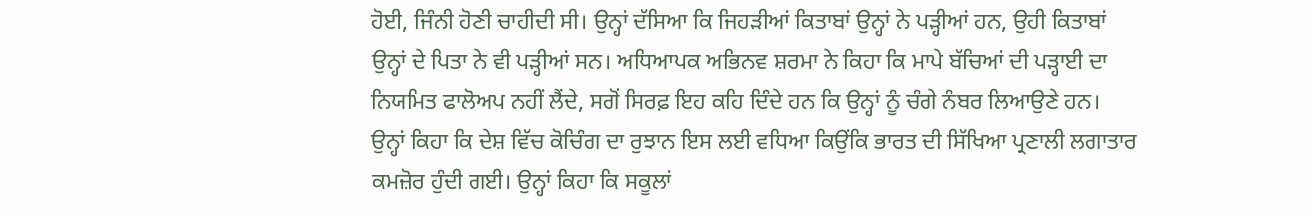ਹੋਈ, ਜਿੰਨੀ ਹੋਣੀ ਚਾਹੀਦੀ ਸੀ। ਉਨ੍ਹਾਂ ਦੱਸਿਆ ਕਿ ਜਿਹੜੀਆਂ ਕਿਤਾਬਾਂ ਉਨ੍ਹਾਂ ਨੇ ਪੜ੍ਹੀਆਂ ਹਨ, ਉਹੀ ਕਿਤਾਬਾਂ ਉਨ੍ਹਾਂ ਦੇ ਪਿਤਾ ਨੇ ਵੀ ਪੜ੍ਹੀਆਂ ਸਨ। ਅਧਿਆਪਕ ਅਭਿਨਵ ਸ਼ਰਮਾ ਨੇ ਕਿਹਾ ਕਿ ਮਾਪੇ ਬੱਚਿਆਂ ਦੀ ਪੜ੍ਹਾਈ ਦਾ ਨਿਯਮਿਤ ਫਾਲੋਅਪ ਨਹੀਂ ਲੈਂਦੇ, ਸਗੋਂ ਸਿਰਫ਼ ਇਹ ਕਹਿ ਦਿੰਦੇ ਹਨ ਕਿ ਉਨ੍ਹਾਂ ਨੂੰ ਚੰਗੇ ਨੰਬਰ ਲਿਆਉਣੇ ਹਨ।
ਉਨ੍ਹਾਂ ਕਿਹਾ ਕਿ ਦੇਸ਼ ਵਿੱਚ ਕੋਚਿੰਗ ਦਾ ਰੁਝਾਨ ਇਸ ਲਈ ਵਧਿਆ ਕਿਉਂਕਿ ਭਾਰਤ ਦੀ ਸਿੱਖਿਆ ਪ੍ਰਣਾਲੀ ਲਗਾਤਾਰ ਕਮਜ਼ੋਰ ਹੁੰਦੀ ਗਈ। ਉਨ੍ਹਾਂ ਕਿਹਾ ਕਿ ਸਕੂਲਾਂ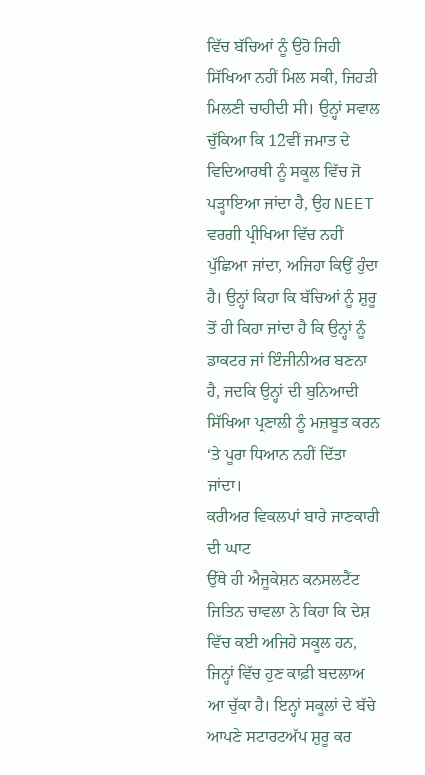ਵਿੱਚ ਬੱਚਿਆਂ ਨੂੰ ਉਹੋ ਜਿਹੀ ਸਿੱਖਿਆ ਨਹੀਂ ਮਿਲ ਸਕੀ, ਜਿਹੜੀ ਮਿਲਣੀ ਚਾਹੀਦੀ ਸੀ। ਉਨ੍ਹਾਂ ਸਵਾਲ ਚੁੱਕਿਆ ਕਿ 12ਵੀਂ ਜਮਾਤ ਦੇ ਵਿਦਿਆਰਥੀ ਨੂੰ ਸਕੂਲ ਵਿੱਚ ਜੋ ਪੜ੍ਹਾਇਆ ਜਾਂਦਾ ਹੈ, ਉਹ NEET ਵਰਗੀ ਪ੍ਰੀਖਿਆ ਵਿੱਚ ਨਹੀਂ ਪੁੱਛਿਆ ਜਾਂਦਾ, ਅਜਿਹਾ ਕਿਉਂ ਹੁੰਦਾ ਹੈ। ਉਨ੍ਹਾਂ ਕਿਹਾ ਕਿ ਬੱਚਿਆਂ ਨੂੰ ਸ਼ੁਰੂ ਤੋਂ ਹੀ ਕਿਹਾ ਜਾਂਦਾ ਹੈ ਕਿ ਉਨ੍ਹਾਂ ਨੂੰ ਡਾਕਟਰ ਜਾਂ ਇੰਜੀਨੀਅਰ ਬਣਨਾ ਹੈ, ਜਦਕਿ ਉਨ੍ਹਾਂ ਦੀ ਬੁਨਿਆਦੀ ਸਿੱਖਿਆ ਪ੍ਰਣਾਲੀ ਨੂੰ ਮਜ਼ਬੂਤ ਕਰਨ ‘ਤੇ ਪੂਰਾ ਧਿਆਨ ਨਹੀਂ ਦਿੱਤਾ ਜਾਂਦਾ।
ਕਰੀਅਰ ਵਿਕਲਪਾਂ ਬਾਰੇ ਜਾਣਕਾਰੀ ਦੀ ਘਾਟ
ਉੱਥੇ ਹੀ ਐਜੂਕੇਸ਼ਨ ਕਨਸਲਟੈਂਟ ਜਿਤਿਨ ਚਾਵਲਾ ਨੇ ਕਿਹਾ ਕਿ ਦੇਸ਼ ਵਿੱਚ ਕਈ ਅਜਿਹੇ ਸਕੂਲ ਹਨ, ਜਿਨ੍ਹਾਂ ਵਿੱਚ ਹੁਣ ਕਾਫ਼ੀ ਬਦਲਾਅ ਆ ਚੁੱਕਾ ਹੈ। ਇਨ੍ਹਾਂ ਸਕੂਲਾਂ ਦੇ ਬੱਚੇ ਆਪਣੇ ਸਟਾਰਟਅੱਪ ਸ਼ੁਰੂ ਕਰ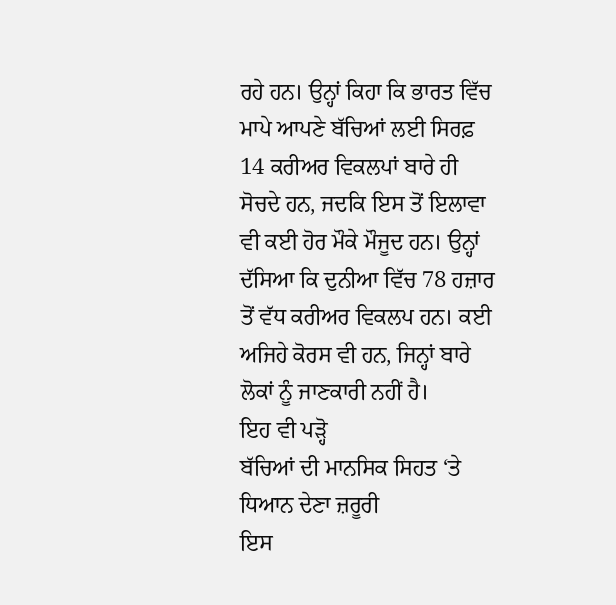ਰਹੇ ਹਨ। ਉਨ੍ਹਾਂ ਕਿਹਾ ਕਿ ਭਾਰਤ ਵਿੱਚ ਮਾਪੇ ਆਪਣੇ ਬੱਚਿਆਂ ਲਈ ਸਿਰਫ਼ 14 ਕਰੀਅਰ ਵਿਕਲਪਾਂ ਬਾਰੇ ਹੀ ਸੋਚਦੇ ਹਨ, ਜਦਕਿ ਇਸ ਤੋਂ ਇਲਾਵਾ ਵੀ ਕਈ ਹੋਰ ਮੌਕੇ ਮੌਜੂਦ ਹਨ। ਉਨ੍ਹਾਂ ਦੱਸਿਆ ਕਿ ਦੁਨੀਆ ਵਿੱਚ 78 ਹਜ਼ਾਰ ਤੋਂ ਵੱਧ ਕਰੀਅਰ ਵਿਕਲਪ ਹਨ। ਕਈ ਅਜਿਹੇ ਕੋਰਸ ਵੀ ਹਨ, ਜਿਨ੍ਹਾਂ ਬਾਰੇ ਲੋਕਾਂ ਨੂੰ ਜਾਣਕਾਰੀ ਨਹੀਂ ਹੈ।
ਇਹ ਵੀ ਪੜ੍ਹੋ
ਬੱਚਿਆਂ ਦੀ ਮਾਨਸਿਕ ਸਿਹਤ ‘ਤੇ ਧਿਆਨ ਦੇਣਾ ਜ਼ਰੂਰੀ
ਇਸ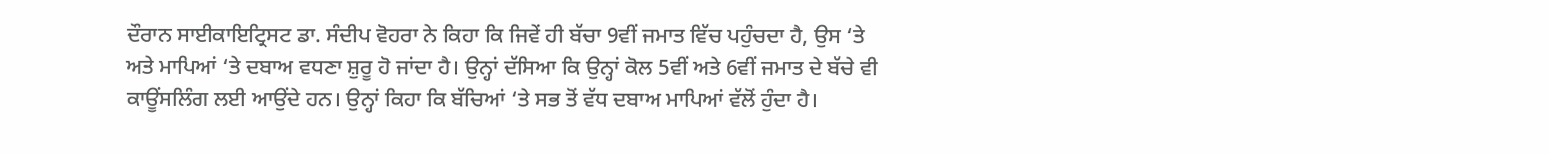ਦੌਰਾਨ ਸਾਈਕਾਇਟ੍ਰਿਸਟ ਡਾ. ਸੰਦੀਪ ਵੋਹਰਾ ਨੇ ਕਿਹਾ ਕਿ ਜਿਵੇਂ ਹੀ ਬੱਚਾ 9ਵੀਂ ਜਮਾਤ ਵਿੱਚ ਪਹੁੰਚਦਾ ਹੈ, ਉਸ ‘ਤੇ ਅਤੇ ਮਾਪਿਆਂ ‘ਤੇ ਦਬਾਅ ਵਧਣਾ ਸ਼ੁਰੂ ਹੋ ਜਾਂਦਾ ਹੈ। ਉਨ੍ਹਾਂ ਦੱਸਿਆ ਕਿ ਉਨ੍ਹਾਂ ਕੋਲ 5ਵੀਂ ਅਤੇ 6ਵੀਂ ਜਮਾਤ ਦੇ ਬੱਚੇ ਵੀ ਕਾਊਂਸਲਿੰਗ ਲਈ ਆਉਂਦੇ ਹਨ। ਉਨ੍ਹਾਂ ਕਿਹਾ ਕਿ ਬੱਚਿਆਂ ‘ਤੇ ਸਭ ਤੋਂ ਵੱਧ ਦਬਾਅ ਮਾਪਿਆਂ ਵੱਲੋਂ ਹੁੰਦਾ ਹੈ।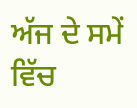ਅੱਜ ਦੇ ਸਮੇਂ ਵਿੱਚ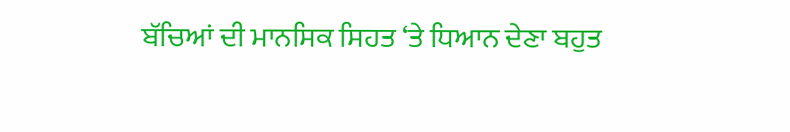ਬੱਚਿਆਂ ਦੀ ਮਾਨਸਿਕ ਸਿਹਤ ‘ਤੇ ਧਿਆਨ ਦੇਣਾ ਬਹੁਤ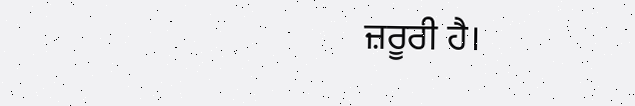ਜ਼ਰੂਰੀ ਹੈ।